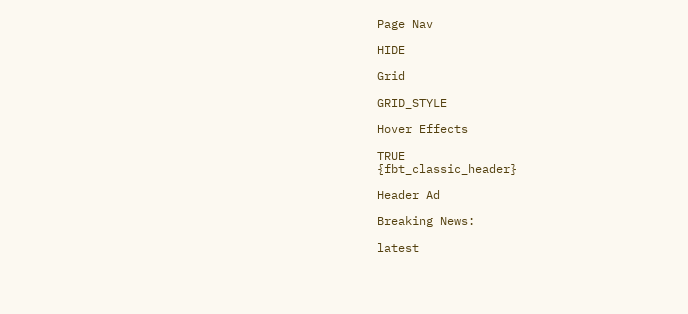Page Nav

HIDE

Grid

GRID_STYLE

Hover Effects

TRUE
{fbt_classic_header}

Header Ad

Breaking News:

latest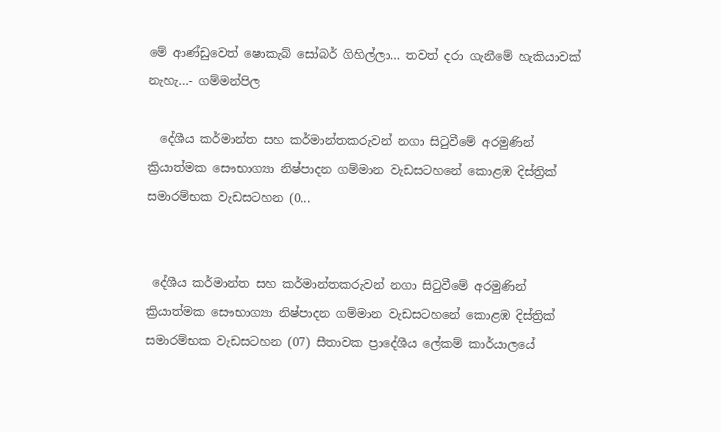මේ ආණ්ඩුවෙත් ෂොකැබ් සෝබර් ගිහිල්ලා… තවත් දරා ගැනීමේ හැකියාවක් නැහැ…- ගම්මන්පිල

  දේශීය කර්මාන්ත සහ කර්මාන්තකරුවන් නගා සිටුවීමේ අරමුණින් ක්‍රියාත්මක සෞභාග්‍යා නිෂ්පාදන ගම්මාන වැඩසටහනේ කොළඹ දිස්ත්‍රික් සමාරම්භක වැඩසටහන (0...


 දේශීය කර්මාන්ත සහ කර්මාන්තකරුවන් නගා සිටුවීමේ අරමුණින් ක්‍රියාත්මක සෞභාග්‍යා නිෂ්පාදන ගම්මාන වැඩසටහනේ කොළඹ දිස්ත්‍රික් සමාරම්භක වැඩසටහන (07) සීතාවක ප්‍රාදේශීය ලේකම් කාර්යාලයේ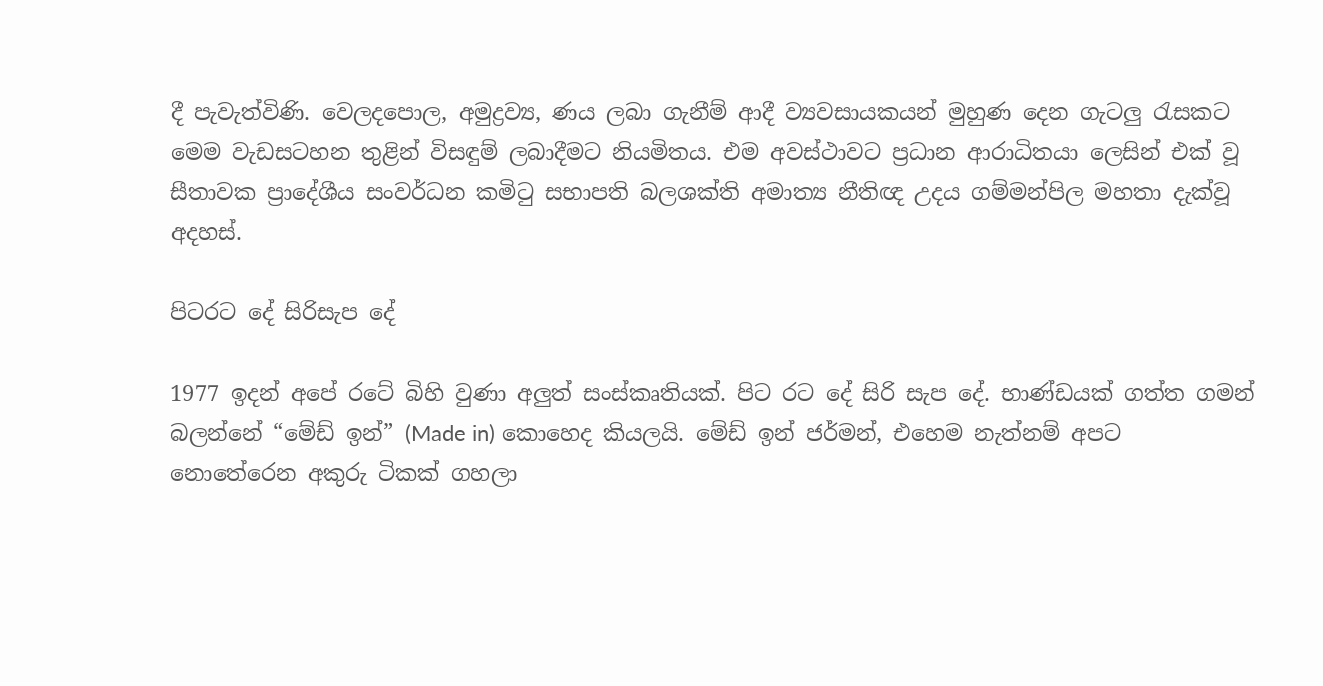දී පැවැත්විණි. වෙලදපොල, අමුද්‍රව්‍ය, ණය ලබා ගැනීම් ආදී ව්‍යවසායකයන් මුහුණ දෙන ගැටලු රැසකට මෙම වැඩසටහන තුළින් විසඳුම් ලබාදීමට නියමිතය. එම අවස්ථාවට ප්‍රධාන ආරාධිතයා ලෙසින් එක් වූ සීතාවක ප්‍රාදේශීය සංවර්ධන කමිටු සභාපති බලශක්ති අමාත්‍ය නීතිඥ උදය ගම්මන්පිල මහතා දැක්වූ අදහස්.

පිටරට දේ සිරිසැප දේ

1977 ඉදන් අපේ රටේ බිහි වුණා අලුත් සංස්කෘතියක්. පිට රට දේ සිරි සැප දේ. භාණ්ඩයක් ගත්ත ගමන් බලන්නේ “මේඩ් ඉන්” (Made in) කොහෙද කියලයි. මේඩ් ඉන් ජර්මන්, එහෙම නැත්නම් අපට නොතේරෙන අකුරු ටිකක් ගහලා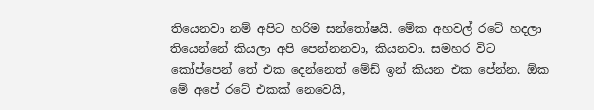තියෙනවා නම් අපිට හරිම සන්තෝෂයි. මේක අහවල් රටේ හදලා තියෙන්නේ කියලා අපි පෙන්නනවා, කියනවා. සමහර විට කෝප්පෙන් තේ එක දෙන්නෙත් මේඩ් ඉන් කියන එක පේන්න. ඕක මේ අපේ රටේ එකක් නෙවෙයි,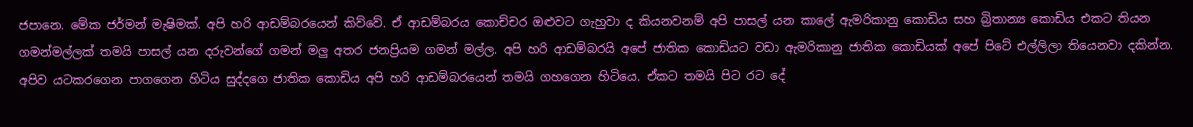ජපානෙ. මේක ජර්මන් මැෂිමක්. අපි හරි ආඩම්බරයෙන් කිව්වේ. ඒ ආඩම්බරය කොච්චර ඔළුවට ගැහුවා ද කියනවනම් අපි පාසල් යන කාලේ ඇමරිකානු කොඩිය සහ බ්‍රිතාන්‍ය කොඩිය එකට තියන ගමන්මල්ලක් තමයි පාසල් යන දරුවන්ගේ ගමන් මලු අතර ජනප්‍රියම ගමන් මල්ල. අපි හරි ආඩම්බරයි අපේ ජාතික කොඩියට වඩා ඇමරිකානු ජාතික කොඩියක් අපේ පිටේ එල්ලිලා තියෙනවා දකින්න. අපිව යටකරගෙන පාගගෙන හිටිය සුද්දගෙ ජාතික කොඩිය අපි හරි ආඩම්බරයෙන් තමයි ගහගෙන හිටියෙ. ඒකට තමයි පිට රට දේ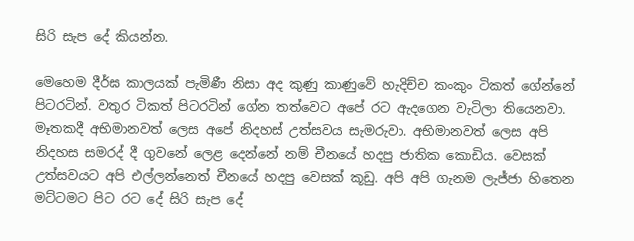සිරි සැප දේ කියන්න.

මෙහෙම දීර්ඝ කාලයක් පැමිණී නිසා අද කුණු කාණුවේ හැදිච්ච කංකුං ටිකත් ගේන්නේ පිටරටින්. වතුර ටිකත් පිටරටින් ගේන තත්වෙට අපේ රට ඇදගෙන වැටිලා තියෙනවා. මෑතකදී අභිමානවත් ලෙස අපේ නිදහස් උත්සවය සැමරුවා. අභිමානවත් ලෙස අපි නිදහස සමරද් දී ගුවනේ ලෙළ දෙන්නේ නම් චීනයේ හදපු ජාතික කොඩිය. වෙසක් උත්සවයට අපි එල්ලන්නෙත් චීනයේ හදපු වෙසක් කූඩු. අපි අපි ගැනම ලැජ්ජා හිතෙන මට්ටමට පිට රට දේ සිරි සැප දේ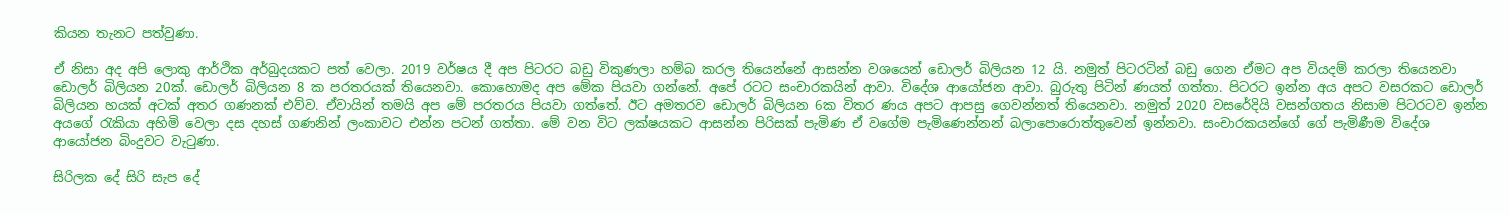කියන තැනට පත්වුණා.

ඒ නිසා අද අපි ලොකු ආර්ථික අර්බුදයකට පත් වෙලා. 2019 වර්ෂය දී අප පිටරට බඩු විකුණලා හම්බ කරල තියෙන්නේ ආසන්න වශයෙන් ඩොලර් බිලියන 12 යි. නමුත් පිටරටින් බඩු ගෙන ඒමට අප වියදම් කරලා තියෙනවා ඩොලර් බිලියන 20ක්. ඩොලර් බිලියන 8 ක පරතරයක් තියෙනවා. කොහොමද අප මේක පියවා ගන්නේ. අපේ රටට සංචාරකයින් ආවා. විදේශ ආයෝජන ආවා. බුරුතු පිටින් ණයත් ගත්තා. පිටරට ඉන්න අය අපට වසරකට ඩොලර් බිලියන හයක් අටක් අතර ගණනක් එව්ව. ඒවායින් තමයි අප මේ පරතරය පියවා ගත්තේ. ඊට අමතරව ඩොලර් බිලියන 6ක විතර ණය අපට ආපසු ගෙවන්නත් තියෙනවා. නමුත් 2020 වසරේදියි වසන්ගතය නිසාම පිටරටව ඉන්න අයගේ රැකියා අහිමි වෙලා දස දහස් ගණනින් ලංකාවට එන්න පටන් ගත්තා. මේ වන විට ලක්ෂයකට ආසන්න පිරිසක් පැමිණ ඒ වගේම පැමිණෙන්නන් බලාපොරොත්තුවෙන් ඉන්නවා. සංචාරකයන්ගේ ගේ පැමිණීම විදේශ ආයෝජන බිංදුවට වැටුණා.

සිරිලක දේ සිරි සැප දේ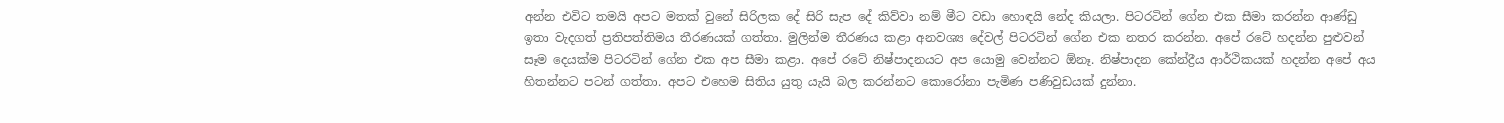අන්න එවිට තමයි අපට මතක් වුනේ සිරිලක දේ සිරි සැප දේ කිව්වා නම් මීට වඩා හොඳයි නේද කියලා. පිටරටින් ගේන එක සීමා කරන්න ආණ්ඩු ඉතා වැදගත් ප්‍රතිපත්තිමය තීරණයක් ගත්තා. මුලින්ම තීරණය කළා අනවශ්‍ය දේවල් පිටරටින් ගේන එක නතර කරන්න. අපේ රටේ හදන්න පුළුවන් සෑම දෙයක්ම පිටරටින් ගේන එක අප සීමා කළා. අපේ රටේ නිෂ්පාදනයට අප යොමු වෙන්නට ඕනෑ. නිෂ්පාදන කේන්ද්‍රීය ආර්ථිකයක් හදන්න අපේ අය හිතන්නට පටන් ගත්තා. අපට එහෙම සිතිය යුතු යැයි බල කරන්නට කොරෝනා පැමිණ පණිවුඩයක් දුන්නා.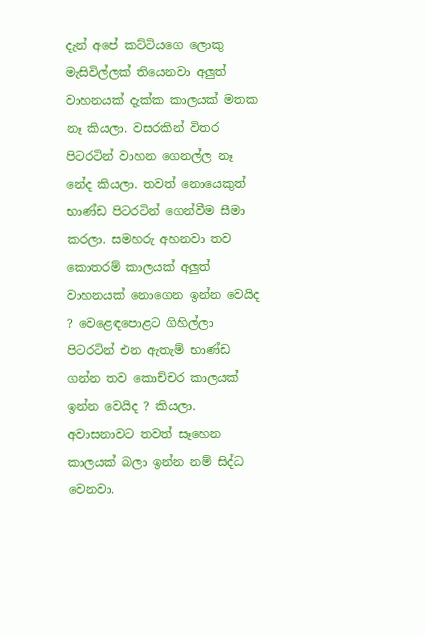දැන් අපේ කට්ටියගෙ ලොකු මැසිවිල්ලක් තියෙනවා අලුත් වාහනයක් දැක්ක කාලයක් මතක නෑ කියලා. වසරකින් විතර පිටරටින් වාහන ගෙනල්ල නෑ නේද කියලා. තවත් නොයෙකුත් භාණ්ඩ පිටරටින් ගෙන්වීම සීමා කරලා. සමහරු අහනවා තව කොතරම් කාලයක් අලුත් වාහනයක් නොගෙන ඉන්න වෙයිද ? වෙළෙඳපොළට ගිහිල්ලා පිටරටින් එන ඇතැම් භාණ්ඩ ගන්න තව කොච්චර කාලයක් ඉන්න වෙයිද ? කියලා. අවාසනාවට තවත් සෑහෙන කාලයක් බලා ඉන්න නම් සිද්ධ වෙනවා.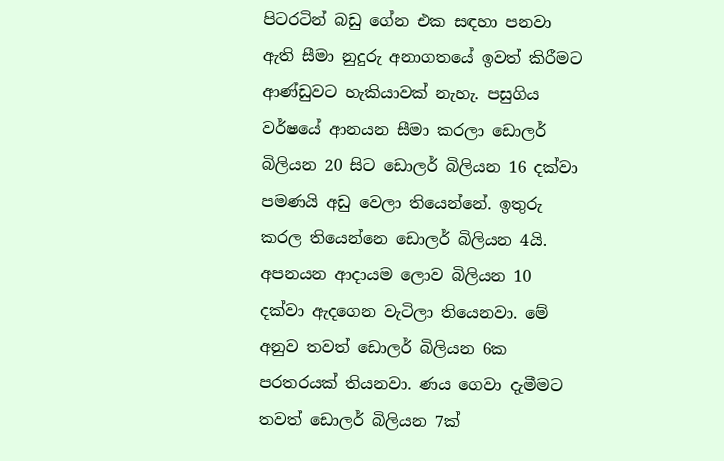පිටරටින් බඩු ගේන එක සඳහා පනවා ඇති සීමා නුදුරු අනාගතයේ ඉවත් කිරීමට ආණ්ඩුවට හැකියාවක් නැහැ. පසුගිය වර්ෂයේ ආනයන සීමා කරලා ඩොලර් බිලියන 20 සිට ඩොලර් බිලියන 16 දක්වා පමණයි අඩු වෙලා තියෙන්නේ. ඉතුරු කරල තියෙන්නෙ ඩොලර් බිලියන 4යි. අපනයන ආදායම ලොව බිලියන 10 දක්වා ඇදගෙන වැටිලා තියෙනවා. මේ අනුව තවත් ඩොලර් බිලියන 6ක පරතරයක් තියනවා. ණය ගෙවා දැමීමට තවත් ඩොලර් බිලියන 7ක්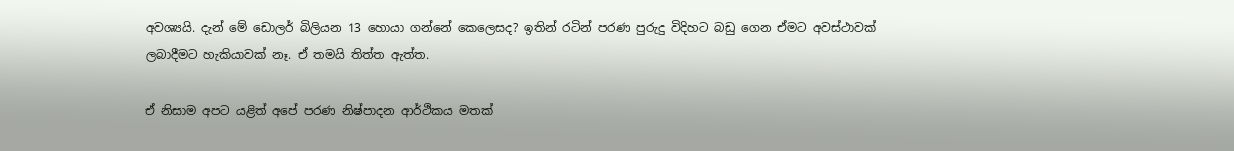අවශ්‍යයි. දැන් මේ ඩොලර් බිලියන 13 හොයා ගන්නේ කෙලෙසද? ඉතින් රටින් පරණ පුරුදු විදිහට බඩු ගෙන ඒමට අවස්ථාවක් ලබාදීමට හැකියාවක් නෑ. ඒ තමයි තිත්ත ඇත්ත.

ඒ නිසාම අපට යළිත් අපේ පරණ නිෂ්පාදන ආර්ථිකය මතක්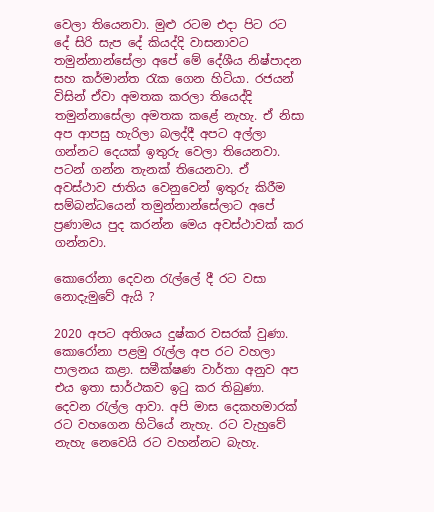වෙලා තියෙනවා. මුළු රටම එදා පිට රට දේ සිරි සැප දේ කියද්දි වාසනාවට තමුන්නාන්සේලා අපේ මේ දේශීය නිෂ්පාදන සහ කර්මාන්ත රැක ගෙන හිටියා. රජයන් විසින් ඒවා අමතක කරලා තියෙද්දි තමුන්නාසේලා අමතක කළේ නැහැ. ඒ නිසා අප ආපසු හැරිලා බලද්දී අපට අල්ලා ගන්නට දෙයක් ඉතුරු වෙලා තියෙනවා. පටන් ගන්න තැනක් තියෙනවා. ඒ අවස්ථාව ජාතිය වෙනුවෙන් ඉතුරු කිරීම සම්බන්ධයෙන් තමුන්නාන්සේලාට අපේ ප්‍රණාමය පුද කරන්න මෙය අවස්ථාවක් කර ගන්නවා.

කොරෝනා දෙවන රැල්ලේ දී රට වසා නොදැමුවේ ඇයි ?

2020 අපට අතිශය දුෂ්කර වසරක් වුණා. කොරෝනා පළමු රැල්ල අප රට වහලා පාලනය කළා. සමීක්ෂණ වාර්තා අනුව අප එය ඉතා සාර්ථකව ඉටු කර තිබුණා. දෙවන රැල්ල ආවා. අපි මාස දෙකහමාරක් රට වහගෙන හිටියේ නැහැ. රට වැහුවේ නැහැ නෙවෙයි රට වහන්නට බැහැ.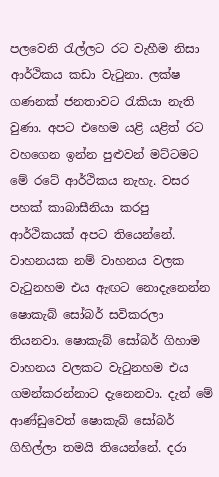පලවෙනි රැල්ලට රට වැහීම නිසා ආර්ථිකය කඩා වැටුනා. ලක්ෂ ගණනක් ජනතාවට රැකියා නැති වුණා. අපට එහෙම යළි යළිත් රට වහගෙන ඉන්න පුළුවන් මට්ටමට මේ රටේ ආර්ථිකය නැහැ. වසර පහක් කාබාසීනියා කරපු ආර්ථිකයක් අපට තියෙන්නේ. වාහනයක නම් වාහනය වලක වැටුනහම එය ඇඟට නොදැනෙන්න ෂොකැබ් සෝබර් සවිකරලා තියනවා. ෂොකැබ් සෝබර් ගිහාම වාහනය වලකට වැටුනහම එය ගමන්කරන්නාට දැනෙනවා. දැන් මේ ආණ්ඩුවෙත් ෂොකැබ් සෝබර් ගිහිල්ලා තමයි තියෙන්නේ. දරා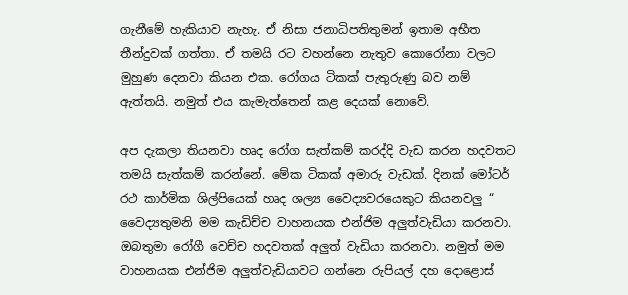ගැනීමේ හැකියාව නැහැ. ඒ නිසා ජනාධිපතිතුමන් ඉතාම අභීත තීන්දුවක් ගත්තා. ඒ තමයි රට වහන්නෙ නැතුව කොරෝනා වලට මුහුණ දෙනවා කියන එක. රෝගය ටිකක් පැතුරුණු බව නම් ඇත්තයි. නමුත් එය කැමැත්තෙන් කළ දෙයක් නොවේ.

අප දැකලා තියනවා හෘද රෝග සැත්කම් කරද්දි වැඩ කරන හදවතට තමයි සැත්කම් කරන්නේ. මේක ටිකක් අමාරු වැඩක්. දිනක් මෝටර් රථ කාර්මික ශිල්පියෙක් හෘද ශල්‍ය වෛද්‍යවරයෙකුට කියනවලු “ වෛද්‍යතුමනි මම කැඩිච්ච වාහනයක එන්ජිම අලුත්වැඩියා කරනවා. ඔබතුමා රෝගී වෙච්ච හදවතක් අලුත් වැඩියා කරනවා. නමුත් මම වාහනයක එන්ජිම අලුත්වැඩියාවට ගන්නෙ රුපියල් දහ දොළොස්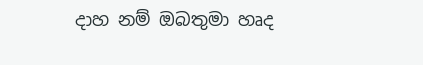දාහ නම් ඔබතුමා හෘද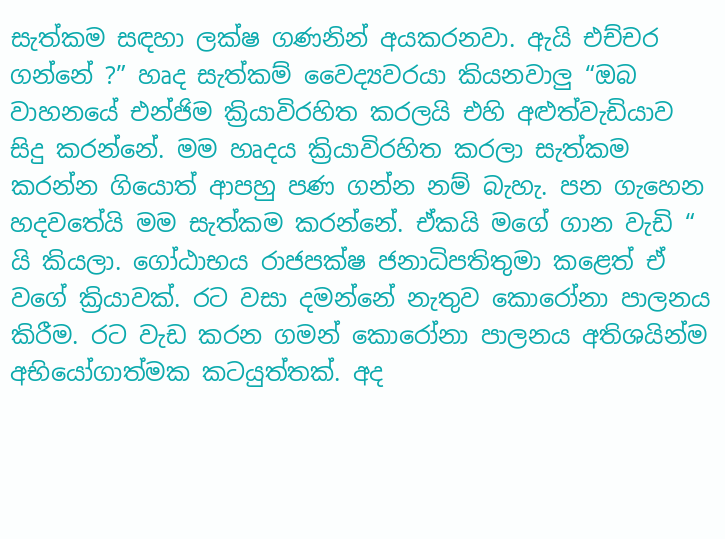සැත්කම සඳහා ලක්ෂ ගණනින් අයකරනවා. ඇයි එච්චර ගන්නේ ?” හෘද සැත්කම් වෛද්‍යවරයා කියනවාලු “ඔබ වාහනයේ එන්ජිම ක්‍රියාවිරහිත කරලයි එහි අළුත්වැඩියාව සිදු කරන්නේ. මම හෘදය ක්‍රියාවිරහිත කරලා සැත්කම කරන්න ගියොත් ආපහු පණ ගන්න නම් බැහැ. පන ගැහෙන හදවතේයි මම සැත්කම කරන්නේ. ඒකයි මගේ ගාන වැඩි “ යි කියලා. ගෝඨාභය රාජපක්ෂ ජනාධිපතිතුමා කළෙත් ඒ වගේ ක්‍රියාවක්. රට වසා දමන්නේ නැතුව කොරෝනා පාලනය කිරීම. රට වැඩ කරන ගමන් කොරෝනා පාලනය අතිශයින්ම අභියෝගාත්මක කටයුත්තක්. අද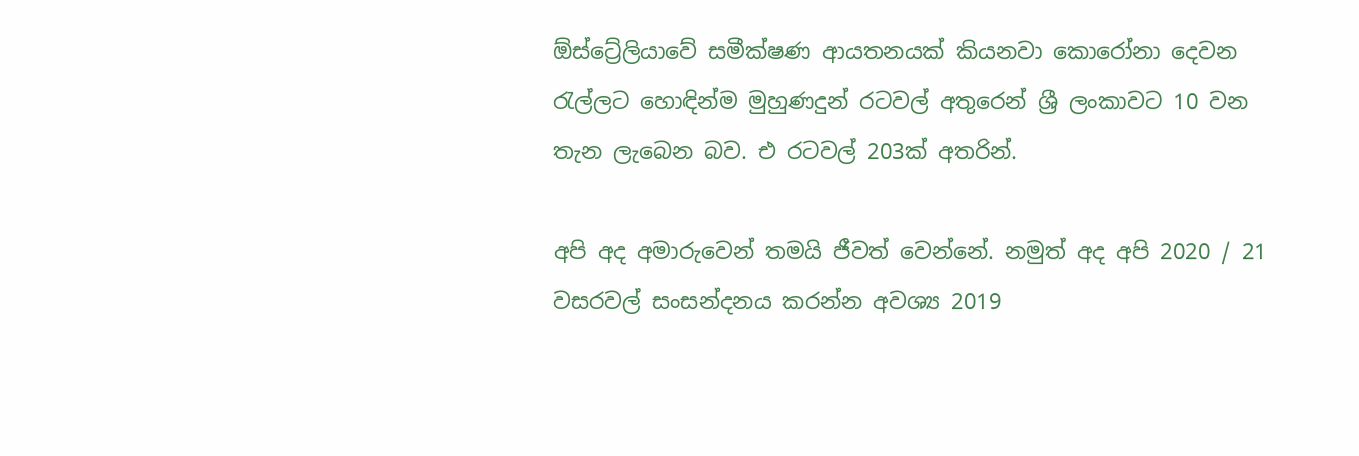ඕස්ට්‍රේලියාවේ සමීක්ෂණ ආයතනයක් කියනවා කොරෝනා දෙවන රැල්ලට හොඳින්ම මුහුණදුන් රටවල් අතුරෙන් ශ්‍රී ලංකාවට 10 වන තැන ලැබෙන බව. එ රටවල් 203ක් අතරින්.

අපි අද අමාරුවෙන් තමයි ජීවත් වෙන්නේ. නමුත් අද අපි 2020 / 21 වසරවල් සංසන්දනය කරන්න අවශ්‍ය 2019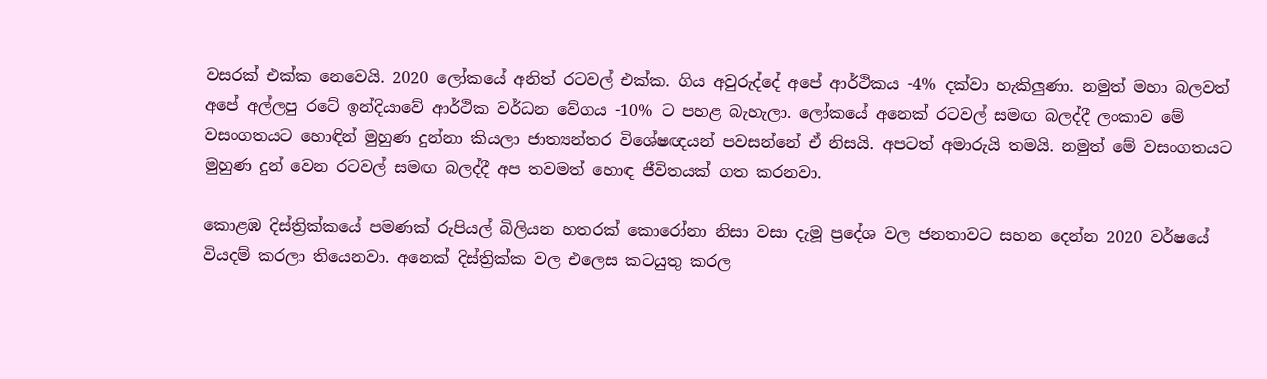වසරක් එක්ක නෙවෙයි. 2020 ලෝකයේ අනිත් රටවල් එක්ක. ගිය අවුරුද්දේ අපේ ආර්ථිකය -4% දක්වා හැකිලුණා. නමුත් මහා බලවත් අපේ අල්ලපු රටේ ඉන්දියාවේ ආර්ථික වර්ධන වේගය -10% ට පහළ බැහැලා. ලෝකයේ අනෙක් රටවල් සමඟ බලද්දී ලංකාව මේ වසංගතයට හොඳින් මුහුණ දුන්නා කියලා ජාත්‍යන්තර විශේෂඥයන් පවසන්නේ ඒ නිසයි. අපටත් අමාරුයි තමයි. නමුත් මේ වසංගතයට මුහුණ දුන් වෙන රටවල් සමඟ බලද්දී අප තවමත් හොඳ ජීවිතයක් ගත කරනවා.

කොළඹ දිස්ත්‍රික්කයේ පමණක් රුපියල් බිලියන හතරක් කොරෝනා නිසා වසා දැමූ ප්‍රදේශ වල ජනතාවට සහන දෙන්න 2020 වර්ෂයේ වියදම් කරලා තියෙනවා. අනෙක් දිස්ත්‍රික්ක වල එලෙස කටයුතු කරල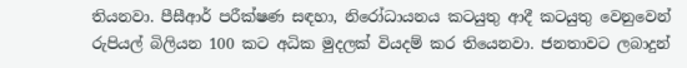තියනවා. පීසීආර් පරීක්ෂණ සඳහා, නිරෝධායනය කටයුතු ආදී කටයුතු වෙනුවෙන් රුපියල් බිලියන 100 කට අධික මුදලක් වියදම් කර තියෙනවා. ජනතාවට ලබාදුන්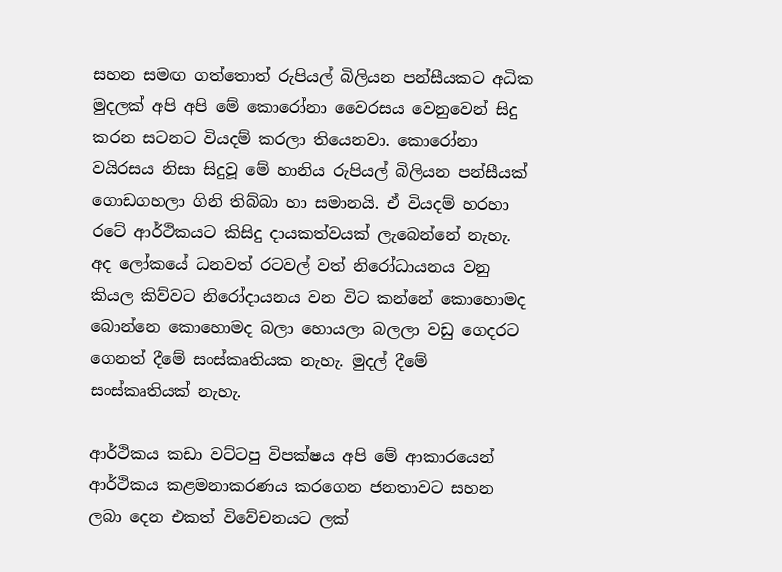සහන සමඟ ගත්තොත් රුපියල් බිලියන පන්සීයකට අධික මුදලක් අපි අපි මේ කොරෝනා වෛරසය වෙනුවෙන් සිදු කරන සටනට වියදම් කරලා තියෙනවා. කොරෝනා වයිරසය නිසා සිදුවූ මේ හානිය රුපියල් බිලියන පන්සීයක් ගොඩගහලා ගිනි තිබ්බා හා සමානයි. ඒ වියදම් හරහා රටේ ආර්ථිකයට කිසිදු දායකත්වයක් ලැබෙන්නේ නැහැ. අද ලෝකයේ ධනවත් රටවල් වත් නිරෝධායනය වනු කියල කිව්වට නිරෝදායනය වන විට කන්නේ කොහොමද බොන්නෙ කොහොමද බලා හොයලා බලලා වඩු ගෙදරට ගෙනත් දීමේ සංස්කෘතියක නැහැ. මුදල් දීමේ සංස්කෘතියක් නැහැ.

ආර්ථිකය කඩා වට්ටපු විපක්ෂය අපි මේ ආකාරයෙන් ආර්ථිකය කළමනාකරණය කරගෙන ජනතාවට සහන ලබා දෙන එකත් විවේචනයට ලක්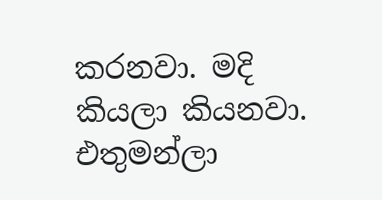කරනවා. මදි කියලා කියනවා. එතුමන්ලා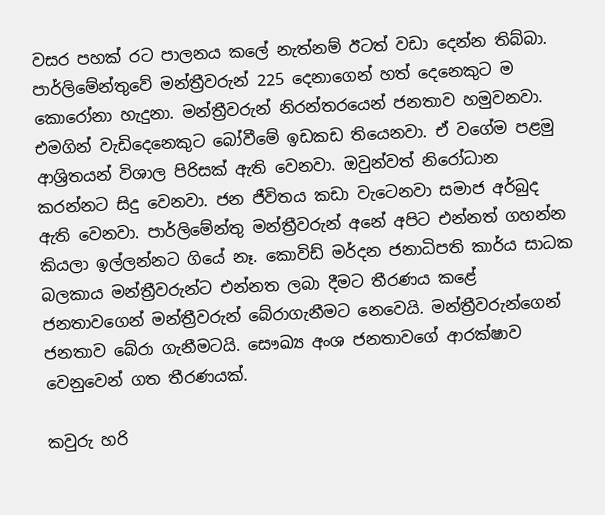වසර පහක් රට පාලනය කලේ නැත්නම් ඊටත් වඩා දෙන්න තිබ්බා. පාර්ලිමේන්තුවේ මන්ත්‍රීවරුන් 225 දෙනාගෙන් හත් දෙනෙකුට ම කොරෝනා හැදුනා. මන්ත්‍රීවරුන් නිරන්තරයෙන් ජනතාව හමුවනවා. එමගින් වැඩිදෙනෙකුට බෝවීමේ ඉඩකඩ තියෙනවා. ඒ වගේම පළමු ආශ්‍රිතයන් විශාල පිරිසක් ඇති වෙනවා. ඔවුන්වත් නිරෝධාන කරන්නට සිදු වෙනවා. ජන ජීවිතය කඩා වැටෙනවා සමාජ අර්බුද ඇති වෙනවා. පාර්ලිමේන්තු මන්ත්‍රීවරුන් අනේ අපිට එන්නත් ගහන්න කියලා ඉල්ලන්නට ගියේ නෑ. කොවිඩ් මර්දන ජනාධිපති කාර්ය සාධක බලකාය මන්ත්‍රීවරුන්ට එන්නත ලබා දීමට තීරණය කළේ ජනතාවගෙන් මන්ත්‍රීවරුන් බේරාගැනීමට නෙවෙයි. මන්ත්‍රීවරුන්ගෙන් ජනතාව බේරා ගැනීමටයි. සෞඛ්‍ය අංශ ජනතාවගේ ආරක්ෂාව වෙනුවෙන් ගත තීරණයක්.

කවුරු හරි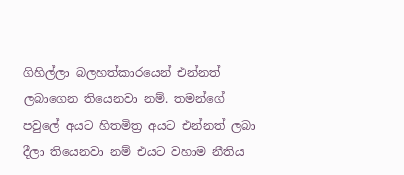ගිහිල්ලා බලහත්කාරයෙන් එන්නත් ලබාගෙන තියෙනවා නම්. තමන්ගේ පවුලේ අයට හිතමිත්‍ර අයට එන්නත් ලබා දීලා තියෙනවා නම් එයට වහාම නීතිය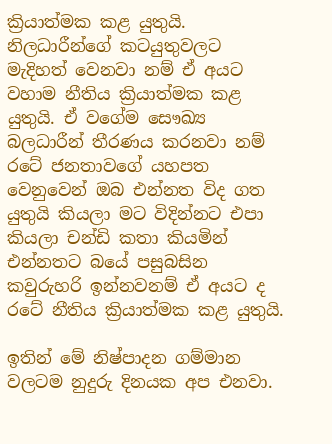ක්‍රියාත්මක කළ යුතුයි. නිලධාරීන්ගේ කටයුතුවලට මැදිහත් වෙනවා නම් ඒ අයට වහාම නීතිය ක්‍රියාත්මක කළ යුතුයි. ඒ වගේම සෞඛ්‍ය බලධාරීන් තීරණය කරනවා නම් රටේ ජනතාවගේ යහපත වෙනුවෙන් ඔබ එන්නත විද ගත යුතුයි කියලා මට විදින්නට එපා කියලා චන්ඩි කතා කියමින් එන්නතට බයේ පසුබසින කවුරුහරි ඉන්නවනම් ඒ අයට ද රටේ නීතිය ක්‍රියාත්මක කළ යුතුයි.

ඉතින් මේ නිෂ්පාදන ගම්මාන වලටම නුදුරු දිනයක අප එනවා.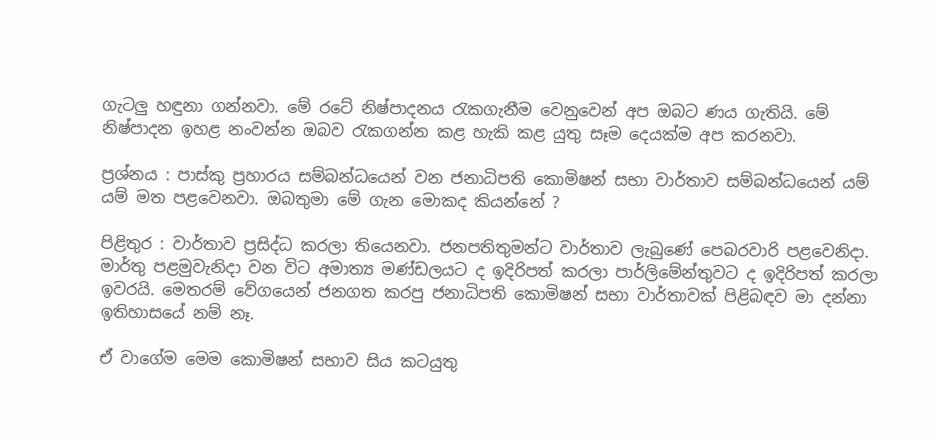ගැටලු හඳුනා ගන්නවා. මේ රටේ නිෂ්පාදනය රැකගැනීම වෙනුවෙන් අප ඔබට ණය ගැතියි. මේ නිෂ්පාදන ඉහළ නංවන්න ඔබව රැකගන්න කළ හැකි කළ යුතු සෑම දෙයක්ම අප කරනවා.

ප්‍රශ්නය : පාස්කු ප්‍රහාරය සම්බන්ධයෙන් වන ජනාධිපති කොමිෂන් සභා වාර්තාව සම්බන්ධයෙන් යම් යම් මත පළවෙනවා. ඔබතුමා මේ ගැන මොකද කියන්නේ ?

පිළිතුර : වාර්තාව ප්‍රසිද්ධ කරලා තියෙනවා. ජනපතිතුමන්ට වාර්තාව ලැබුණේ පෙබරවාරි පළවෙනිදා. මාර්තු පළමුවැනිදා වන විට අමාත්‍ය මණ්ඩලයට ද ඉදිරිපත් කරලා පාර්ලිමේන්තුවට ද ඉදිරිපත් කරලා ඉවරයි. මෙතරම් වේගයෙන් ජනගත කරපු ජනාධිපති කොමිෂන් සභා වාර්තාවක් පිළිබඳව මා දන්නා ඉතිහාසයේ නම් නෑ.

ඒ වාගේම මෙම කොමිෂන් සභාව සිය කටයුතු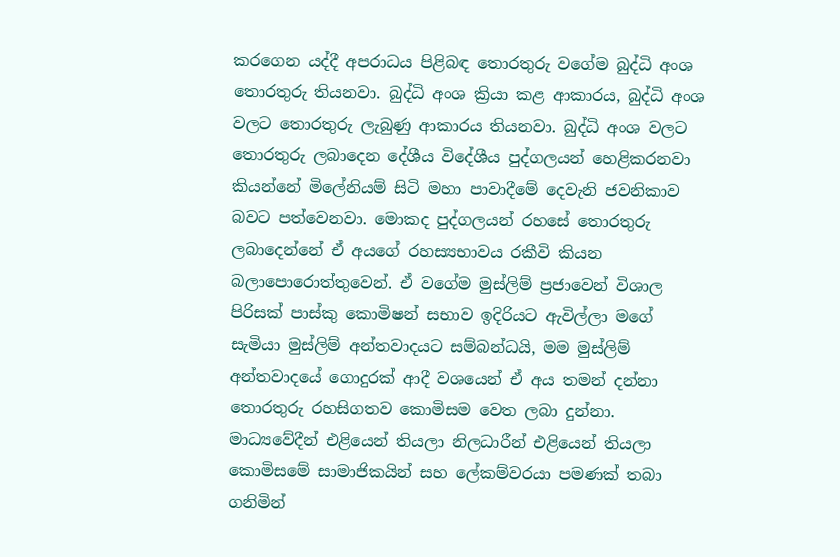කරගෙන යද්දී අපරාධය පිළිබඳ තොරතුරු වගේම බුද්ධි අංශ තොරතුරු තියනවා. බුද්ධි අංශ ක්‍රියා කළ ආකාරය, බුද්ධි අංශ වලට තොරතුරු ලැබුණු ආකාරය තියනවා. බුද්ධි අංශ වලට තොරතුරු ලබාදෙන දේශීය විදේශීය පුද්ගලයන් හෙළිකරනවා කියන්නේ මිලේනියම් සිටි මහා පාවාදීමේ දෙවැනි ජවනිකාව බවට පත්වෙනවා. මොකද පුද්ගලයන් රහසේ තොරතුරු ලබාදෙන්නේ ඒ අයගේ රහස්‍යභාවය රකීවි කියන බලාපොරොත්තුවෙන්. ඒ වගේම මුස්ලිම් ප්‍රජාවෙන් විශාල පිරිසක් පාස්කු කොමිෂන් සභාව ඉදිරියට ඇවිල්ලා මගේ සැමියා මුස්ලිම් අන්තවාදයට සම්බන්ධයි, මම මුස්ලිම් අන්තවාදයේ ගොදුරක් ආදී වශයෙන් ඒ අය තමන් දන්නා තොරතුරු රහසිගතව කොමිසම වෙත ලබා දුන්නා. මාධ්‍යවේදීන් එළියෙන් තියලා නිලධාරීන් එළියෙන් තියලා කොමිසමේ සාමාජිකයින් සහ ලේකම්වරයා පමණක් තබා ගනිමින්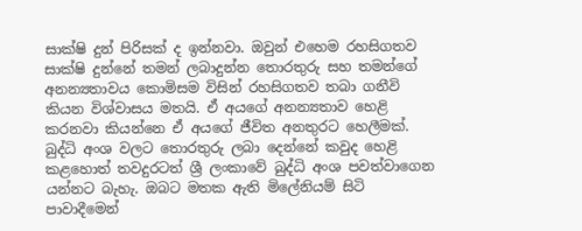සාක්ෂි දුන් පිරිසක් ද ඉන්නවා. ඔවුන් එහෙම රහසිගතව සාක්ෂි දුන්නේ තමන් ලබාදුන්න තොරතුරු සහ තමන්ගේ අනන්‍යතාවය කොමිසම විසින් රහසිගතව තබා ගනීවි කියන විශ්වාසය මතයි. ඒ අයගේ අනන්‍යතාව හෙළි කරනවා කියන්නෙ ඒ අයගේ ජීවිත අනතුරට හෙලීමක්. බුද්ධි අංශ වලට තොරතුරු ලබා දෙන්නේ කවුද හෙළි කළහොත් තවදුරටත් ශ්‍රී ලංකාවේ බුද්ධි අංශ පවත්වාගෙන යන්නට බැහැ. ඔබට මතක ඇති මිලේනියම් සිටි පාවාදීමෙන්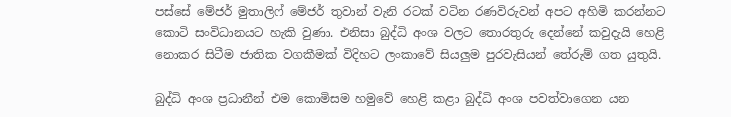පස්සේ මේජර් මුතාලිෆ් මේජර් තුවාන් වැනි රටක් වටින රණවිරුවන් අපට අහිමි කරන්නට කොටි සංවිධානයට හැකි වුණා. එනිසා බුද්ධි අංශ වලට තොරතුරු දෙන්නේ කවුදැයි හෙළි නොකර සිටීම ජාතික වගකීමක් විදිහට ලංකාවේ සියලුම පුරවැසියන් තේරුම් ගත යුතුයි.

බුද්ධි අංශ ප්‍රධානීන් එම කොමිසම හමුවේ හෙළි කළා බුද්ධි අංශ පවත්වාගෙන යන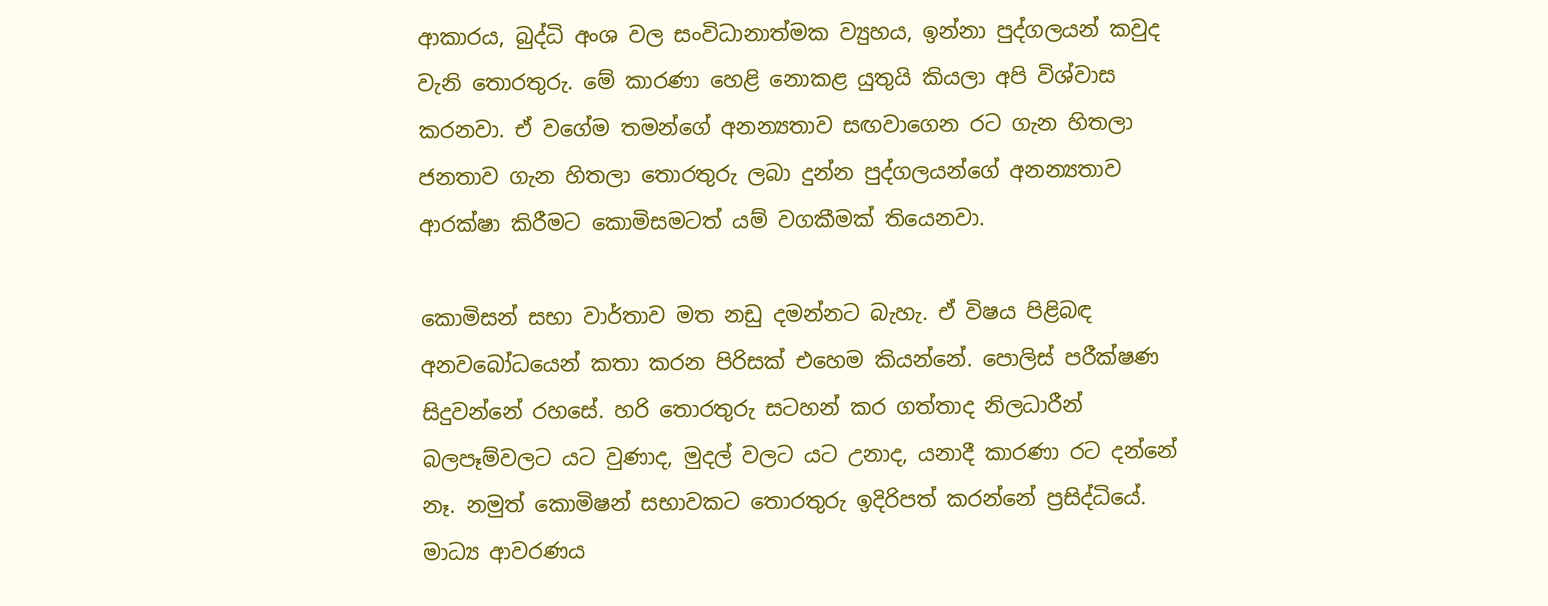ආකාරය, බුද්ධි අංශ වල සංවිධානාත්මක ව්‍යුහය, ඉන්නා පුද්ගලයන් කවුද වැනි තොරතුරු. මේ කාරණා හෙළි නොකළ යුතුයි කියලා අපි විශ්වාස කරනවා. ඒ වගේම තමන්ගේ අනන්‍යතාව සඟවාගෙන රට ගැන හිතලා ජනතාව ගැන හිතලා තොරතුරු ලබා දුන්න පුද්ගලයන්ගේ අනන්‍යතාව ආරක්ෂා කිරීමට කොමිසමටත් යම් වගකීමක් තියෙනවා.

කොමිසන් සභා වාර්තාව මත නඩු දමන්නට බැහැ. ඒ විෂය පිළිබඳ අනවබෝධයෙන් කතා කරන පිරිසක් එහෙම කියන්නේ. පොලිස් පරීක්ෂණ සිදුවන්නේ රහසේ. හරි තොරතුරු සටහන් කර ගත්තාද නිලධාරීන් බලපෑම්වලට යට වුණාද, මුදල් වලට යට උනාද, යනාදී කාරණා රට දන්නේ නෑ. නමුත් කොමිෂන් සභාවකට තොරතුරු ඉදිරිපත් කරන්නේ ප්‍රසිද්ධියේ. මාධ්‍ය ආවරණය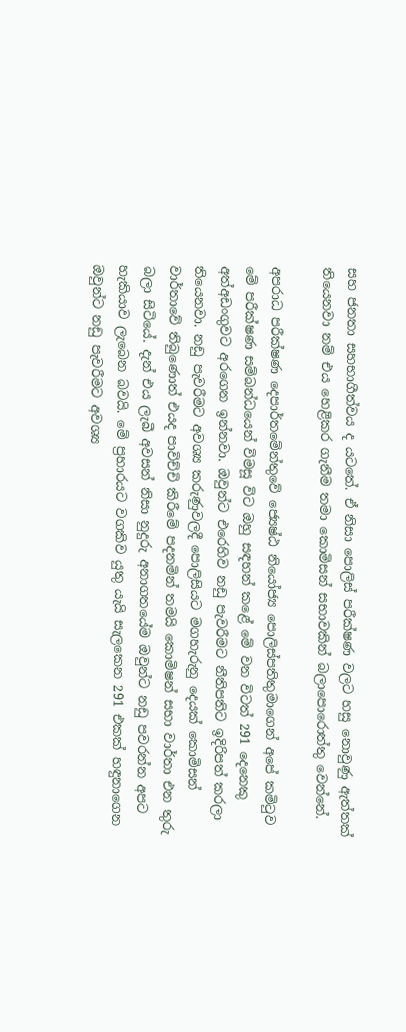සහ ජනතා සහභාගීත්වය ද යටතේ. ඒ නිසා පොලිස් පරීක්ෂණ වලට හසු නොවුණු ඇත්තක් තියෙනවා නම් එය හෙළිකර ගැනීම තමා කොමිසන් සභාවකින් බලාපොරොත්තු වෙන්නේ.

අපරාධ පරීක්ෂණ දෙපාර්තමේන්තුවේ ජ්‍යෙෂ්ඨ නියෝජ්‍ය පොලිස්පතිතුමාගෙන් අපේ කමිටුව මේ පරීක්ෂණ සම්බන්ධයෙන් විමසූ විට ඔහු සඳහන් කළේ මේ වන විටත් 291 දෙනෙකු අත්අඩංගුවට අරගෙන ඉන්නවා. ඔවුන්ට එරෙහිව නඩු පැවරීමට නීතිපතිට ඉදිරිපත් කරලා තියෙනවා. නඩු පැවරීමට අවශ්‍ය කරුණුවලදී පොලිසියට මගහැරුනු දෙයක් කොමිසන් වාර්තාවේ තිබුණොත් එයද පාවිච්චි කිරීමේ පදනමින් තමයි කොමිෂන් සභා වාර්තා එන තුරු බලා සිටියේ. දැන් එය ලැබී අවසන් නිසා නුදුරු අනාගතයේම ඔවුන්ට නඩු පවරන්න අපට හැකියාව ලැබෙන බවයි. මේ ප්‍රහාරයට වගකිව යුතු යැයි සැලකෙන 291 එකක් හඳුනාගෙන ඔවුන්ට නඩු පැවරීමට අවශ්‍ය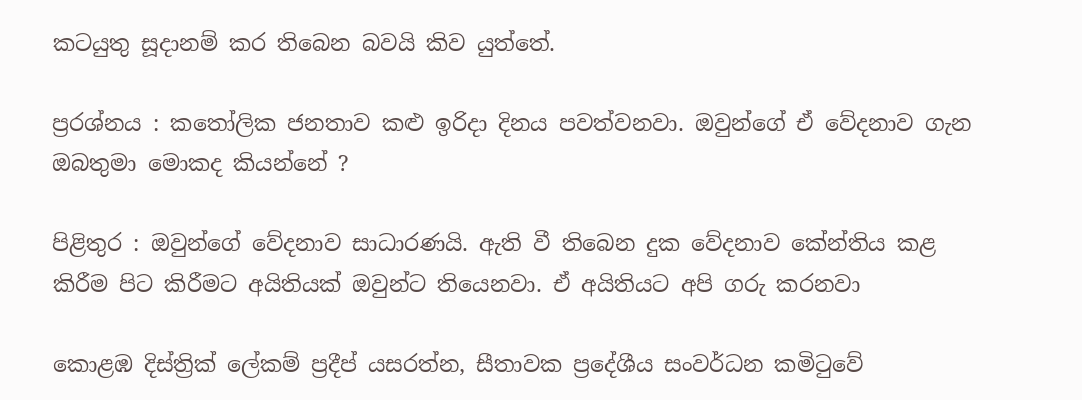කටයුතු සූදානම් කර තිබෙන බවයි කිව යුත්තේ.

ප්‍රරශ්නය : කතෝලික ජනතාව කළු ඉරිදා දිනය පවත්වනවා. ඔවුන්ගේ ඒ වේදනාව ගැන ඔබතුමා මොකද කියන්නේ ?

පිළිතුර : ඔවුන්ගේ වේදනාව සාධාරණයි. ඇති වී තිබෙන දුක වේදනාව කේන්තිය කළ කිරීම පිට කිරීමට අයිතියක් ඔවුන්ට තියෙනවා. ඒ අයිතියට අපි ගරු කරනවා

කොළඹ දිස්ත්‍රික් ලේකම් ප්‍රදීප් යසරත්න, සීතාවක ප්‍රදේශීය සංවර්ධන කමිටුවේ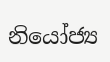නියෝජ්‍ය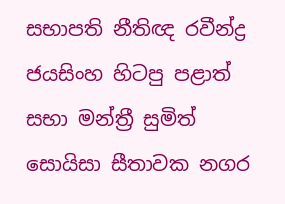සභාපති නීතිඥ රවීන්ද්‍ර ජයසිංහ හිටපු පළාත් සභා මන්ත්‍රී සුමිත් සොයිසා සීතාවක නගර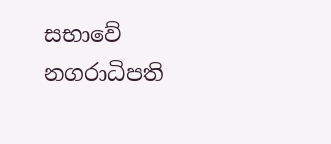සභාවේ නගරාධිපති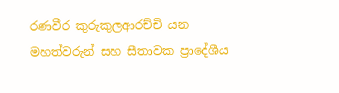රණවීර කුරුකුලආරච්චි යන මහත්වරුන් සහ සීතාවක ප්‍රාදේශීය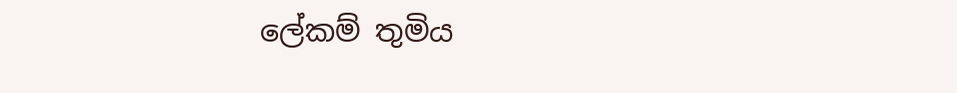ලේකම් තුමිය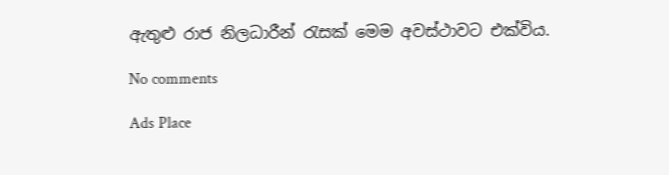ඇතුළු රාජ නිලධාරීන් රැසක් මෙම අවස්ථාවට එක්විය.

No comments

Ads Place